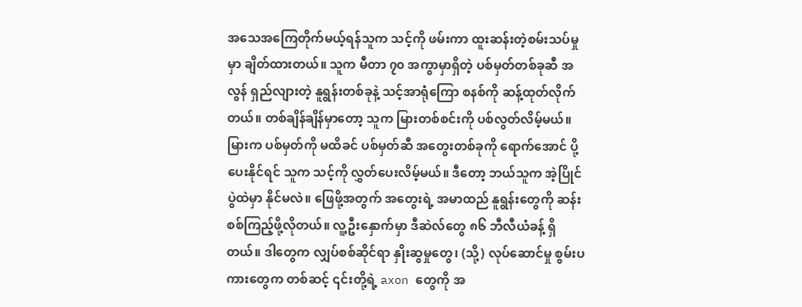အသေအကြေတိုက်မယ့်ရန်သူက သင့်ကို ဖမ်းကာ ထူးဆန်းတဲ့စမ်းသပ်မှုမှာ ချိတ်ထားတယ်။ သူက မီတာ ၇၀ အကွာမှာရှိတဲ့ ပစ်မှတ်တစ်ခုဆီ အလွန် ရှည်လျားတဲ့ နူရွန်းတစ်ခုနဲ့ သင့်အာရုံကြော စနစ်ကို ဆန့်ထုတ်လိုက်တယ်။ တစ်ချိန်ချိန်မှာတော့ သူက မြားတစ်စင်းကို ပစ်လွတ်လိမ့်မယ်။ မြားက ပစ်မှတ်ကို မထိခင် ပစ်မှတ်ဆီ အတွေးတစ်ခုကို ရောက်အောင် ပို့ပေးနိုင်ရင် သူက သင့်ကို လွှတ်ပေးလိမ့်မယ်။ ဒီတော့ ဘယ်သူက အဲ့ပြိုင်ပွဲထဲမှာ နိုင်မလဲ။ ဖြေဖို့အတွက် အတွေးရဲ့ အမာထည် နူရွန်းတွေကို ဆန်းစစ်ကြည့်ဖို့လိုတယ်။ လူ့ဦးနှောက်မှာ ဒီဆဲလ်တွေ ၈၆ ဘီလီယံခန့် ရှိတယ်။ ဒါတွေက လျှပ်စစ်ဆိုင်ရာ နှိုးဆွမှုတွေ၊ (သို့) လုပ်ဆောင်မှု စွမ်းပကားတွေက တစ်ဆင့် ၎င်းတို့ရဲ့ axon တွေကို အ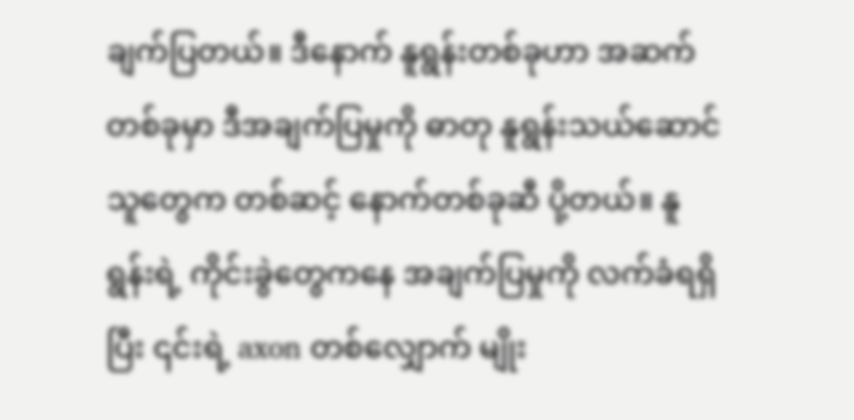ချက်ပြတယ်။ ဒီနောက် နူရွန်းတစ်ခုဟာ အဆက်တစ်ခုမှာ ဒီအချက်ပြမှုကို ဓာတု နူရွန်းသယ်ဆောင်သူတွေက တစ်ဆင့် နောက်တစ်ခုဆီ ပို့တယ်။ နူရွန်းရဲ့ ကိုင်းခွဲတွေကနေ အချက်ပြမှုကို လက်ခံရရှိပြီး ၎င်းရဲ့ axon တစ်လျှောက် မျိုး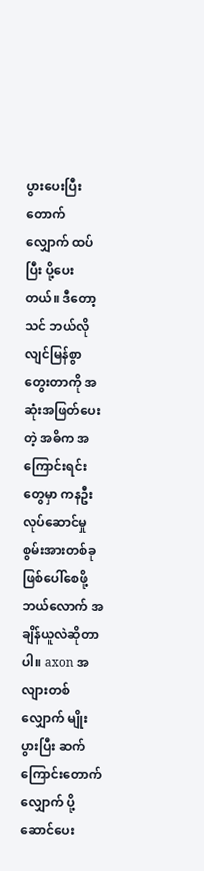ပွားပေးပြီး တောက်လျှောက် ထပ်ပြီး ပို့ပေးတယ်။ ဒီတော့ သင် ဘယ်လို လျင်မြန်စွာ တွေးတာကို အဆုံးအဖြတ်ပေးတဲ့ အဓိက အကြောင်းရင်းတွေမှာ ကနဦး လုပ်ဆောင်မှု စွမ်းအားတစ်ခု ဖြစ်ပေါ်စေဖို့ ဘယ်လောက် အချိန်ယူလဲဆိုတာပါ။ axon အလျားတစ်လျှောက် မျိုးပွားပြီး ဆက်ကြောင်းတောက်လျှောက် ပို့ဆောင်ပေး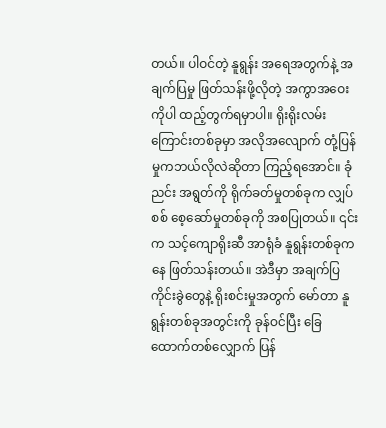တယ်။ ပါဝင်တဲ့ နူရွန်း အရေအတွက်နဲ့ အချက်ပြမှု ဖြတ်သန်းဖို့လိုတဲ့ အကွာအဝေးကိုပါ ထည့်တွက်ရမှာပါ။ ရိုးရိုးလမ်းကြောင်းတစ်ခုမှာ အလိုအလျောက် တုံ့ပြန်မှုကဘယ်လိုလဲဆိုတာ ကြည့်ရအောင်။ ခုံညင်း အရွတ်ကို ရိုက်ခတ်မှုတစ်ခုက လျှပ်စစ် စေ့ဆော်မှုတစ်ခုကို အစပြုတယ်။ ၎င်းက သင့်ကျောရိုးဆီ အာရုံခံ နူရွန်းတစ်ခုကနေ ဖြတ်သန်းတယ်။ အဲဒီမှာ အချက်ပြ ကိုင်းခွဲတွေနဲ့ ရိုးစင်းမှုအတွက် မော်တာ နူရွန်းတစ်ခုအတွင်းကို ခုန်ဝင်ပြီး ခြေထောက်တစ်လျှောက် ပြန်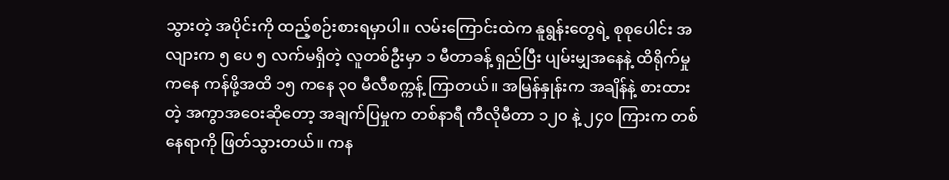သွားတဲ့ အပိုင်းကို ထည့်စဉ်းစားရမှာပါ။ လမ်းကြောင်းထဲက နူရွန်းတွေရဲ့ စုစုပေါင်း အလျားက ၅ ပေ ၅ လက်မရှိတဲ့ လူတစ်ဦးမှာ ၁ မီတာခန့် ရှည်ပြီး ပျမ်းမျှအနေနဲ့ ထိရိုက်မှုကနေ ကန်ဖို့အထိ ၁၅ ကနေ ၃၀ မီလီစက္ကန့် ကြာတယ်။ အမြန်နှုန်းက အချိန်နဲ့ စားထားတဲ့ အကွာအဝေးဆိုတော့ အချက်ပြမှုက တစ်နာရီ ကီလိုမီတာ ၁၂၀ နဲ့ ၂၄၀ ကြားက တစ်နေရာကို ဖြတ်သွားတယ်။ ကန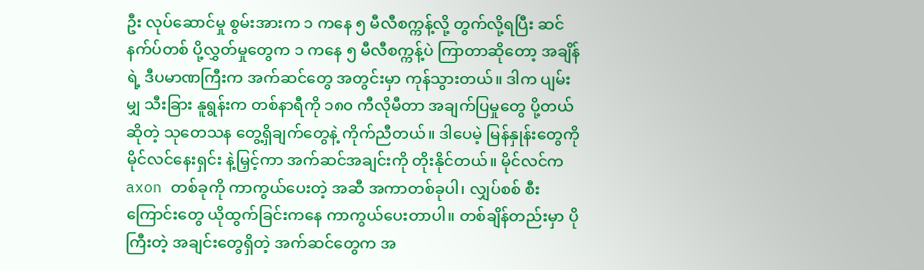ဦး လုပ်ဆောင်မှု စွမ်းအားက ၁ ကနေ ၅ မီလီစက္ကန့်လို့ တွက်လို့ရပြီး ဆင်နက်ပ်တစ် ပို့လွှတ်မှုတွေက ၁ ကနေ ၅ မီလီစက္ကန့်ပဲ ကြာတာဆိုတော့ အချိန်ရဲ့ ဒီပမာဏကြီးက အက်ဆင်တွေ အတွင်းမှာ ကုန်သွားတယ်။ ဒါက ပျမ်းမျှ သီးခြား နူရွန်းက တစ်နာရီကို ၁၈၀ ကီလိုမီတာ အချက်ပြမှုတွေ ပို့တယ်ဆိုတဲ့ သုတေသန တွေ့ရှိချက်တွေနဲ့ ကိုက်ညီတယ်။ ဒါပေမဲ့ မြန်နှုန်းတွေကို မိုင်လင်နေးရှင်း နဲ့မြှင့်ကာ အက်ဆင်အချင်းကို တိုးနိုင်တယ်။ မိုင်လင်က axon တစ်ခုကို ကာကွယ်ပေးတဲ့ အဆီ အကာတစ်ခုပါ၊ လျှပ်စစ် စီးကြောင်းတွေ ယိုထွက်ခြင်းကနေ ကာကွယ်ပေးတာပါ။ တစ်ချိန်တည်းမှာ ပိုကြီးတဲ့ အချင်းတွေရှိတဲ့ အက်ဆင်တွေက အ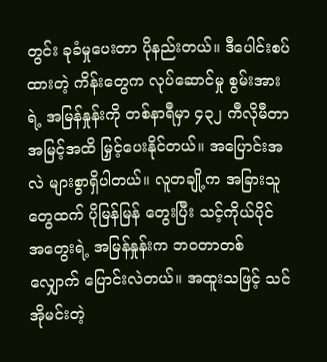တွင်း ခုခံမှုပေးတာ ပိုနည်းတယ်။ ဒီပေါင်းစပ်ထားတဲ့ ကိန်းတွေက လုပ်ဆောင်မှု စွမ်းအားရဲ့ အမြန်နှုန်းကို တစ်နာရီမှာ ၄၃၂ ကီလိုမီတာ အမြင့်အထိ မြှင့်ပေးနိုင်တယ်။ အပြောင်းအလဲ များစွာရှိပါတယ်။ လူတချို့က အခြားသူတွေထက် ပိုမြန်မြန် တွေးပြီး သင့်ကိုယ်ပိုင် အတွေးရဲ့ အမြန်နှုန်းက ဘဝတာတစ်လျှောက် ပြောင်းလဲတယ်။ အထူးသဖြင့် သင် အိုမင်းတဲ့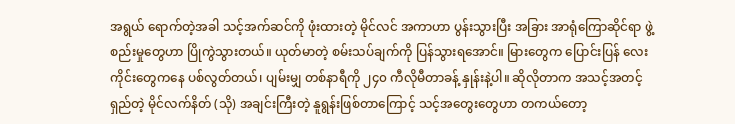အရွယ် ရောက်တဲ့အခါ သင့်အက်ဆင်ကို ဖုံးထားတဲ့ မိုင်လင် အကာဟာ ပွန်းသွားပြီး အခြား အာရုံကြောဆိုင်ရာ ဖွဲ့စည်းမှုတွေဟာ ပြိုကွဲသွားတယ်။ ယုတ်မာတဲ့ စမ်းသပ်ချက်ကို ပြန်သွားရအောင်။ မြားတွေက ပြောင်းပြန် လေးကိုင်းတွေကနေ ပစ်လွတ်တယ်၊ ပျမ်းမျှ တစ်နာရီကို ၂၄၀ ကီလိုမီတာခန့် နှုန်းနဲ့ပါ။ ဆိုလိုတာက အသင့်အတင့် ရှည်တဲ့ မိုင်လက်နိတ် (သို) အချင်းကြီးတဲ့ နူရွန်းဖြစ်တာကြောင့် သင့်အတွေးတွေဟာ တကယ်တော့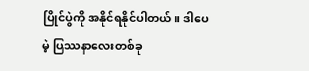ပြိုင်ပွဲကို အနိုင်ရနိုင်ပါတယ်။ ဒါပေမဲ့ ပြဿနာလေးတစ်ခု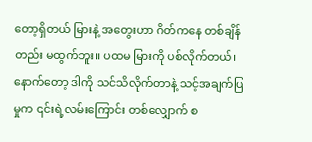တော့ရှိတယ် မြားနဲ့ အတွေးဟာ ဂိတ်ကနေ တစ်ချိန်တည်း မထွက်ဘူး။ ပထမ မြားကို ပစ်လိုက်တယ်၊ နောက်တော့ ဒါကို သင်သိလိုက်တာနဲ့ သင့်အချက်ပြမှုက ၎င်းရဲ့လမ်းကြောင်း တစ်လျှောက် စ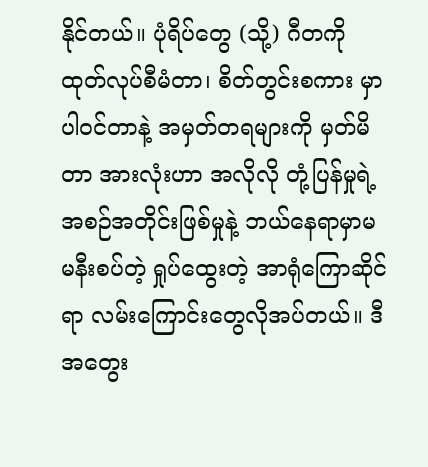နိုင်တယ်။ ပုံရိပ်တွေ (သို့) ဂီတကို ထုတ်လုပ်စီမံတာ၊ စိတ်တွင်းစကား မှာ ပါဝင်တာနဲ့ အမှတ်တရများကို မှတ်မိတာ အားလုံးဟာ အလိုလို တုံ့ပြန်မှုရဲ့ အစဉ်အတိုင်းဖြစ်မှုနဲ့ ဘယ်နေရာမှာမ မနီးစပ်တဲ့ ရှုပ်ထွေးတဲ့ အာရုံကြောဆိုင်ရာ လမ်းကြောင်းတွေလိုအပ်တယ်။ ဒီအတွေး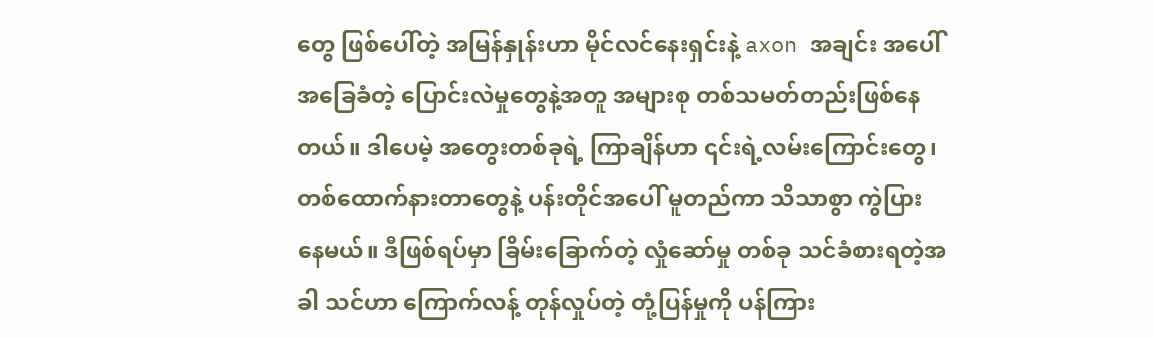တွေ ဖြစ်ပေါ်တဲ့ အမြန်နှုန်းဟာ မိုင်လင်နေးရှင်းနဲ့ axon အချင်း အပေါ် အခြေခံတဲ့ ပြောင်းလဲမှုတွေနဲ့အတူ အများစု တစ်သမတ်တည်းဖြစ်နေတယ်။ ဒါပေမဲ့ အတွေးတစ်ခုရဲ့ ကြာချိန်ဟာ ၎င်းရဲ့လမ်းကြောင်းတွေ၊ တစ်ထောက်နားတာတွေနဲ့ ပန်းတိုင်အပေါ် မူတည်ကာ သိသာစွာ ကွဲပြားနေမယ်။ ဒီဖြစ်ရပ်မှာ ခြိမ်းခြောက်တဲ့ လှုံဆော်မှု တစ်ခု သင်ခံစားရတဲ့အခါ သင်ဟာ ကြောက်လန့် တုန်လှုပ်တဲ့ တုံ့ပြန်မှုကို ပန်ကြား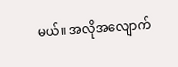မယ်။ အလိုအလျောက်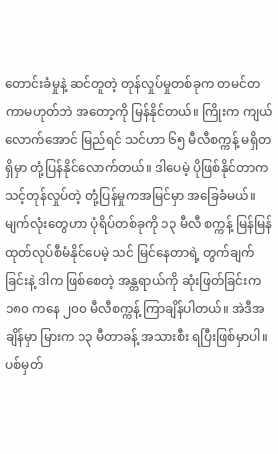တောင်းခံမှုနဲ့ ဆင်တူတဲ့ တုန်လှုပ်မှုတစ်ခုက တမင်တကာမဟုတ်ဘဲ အတော့ကို မြန်နိုင်တယ်။ ကြိုးက ကျယ်လောက်အောင် မြည်ရင် သင်ဟာ ၆၅ မီလီစက္ကန့် မရှိတရှိမှာ တုံ့ပြန်နိုင်လောက်တယ်။ ဒါပေမဲ့ ပိုဖြစ်နိုင်တာက သင့်တုန်လှုပ်တဲ့ တုံ့ပြန်မှုကအမြင်မှာ အခြေခံမယ်။ မျက်လုံးတွေဟာ ပုံရိပ်တစ်ခုကို ၁၃ မီလီ စက္ကန့် မြန်မြန် ထုတ်လုပ်စီမံနိုင်ပေမဲ့ သင် မြင်နေတာရဲ့ တွက်ချက်ခြင်းနဲ့ ဒါက ဖြစ်စေတဲ့ အန္တရာယ်ကို ဆုံးဖြတ်ခြင်းက ၁၈၀ ကနေ ၂၀၀ မီလီစက္ကန့် ကြာချိန်ပါတယ်။ အဲဒီအချိန်မှာ မြားက ၁၃ မီတာခန့် အသားစီး ရပြီးဖြစ်မှာပါ။ ပစ်မှတ်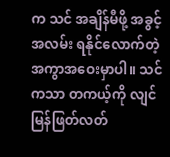က သင် အချိန်မီဖို့ အခွင့်အလမ်း ရနိုင်လောက်တဲ့ အကွာအဝေးမှာပါ။ သင်ကသာ တကယ့်ကို လျင်မြန်ဖြတ်လတ်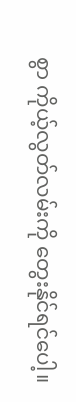စွာ ကိုယ့်လွတ်လမ်းကို တွေးနိုင်ရင်ပေါ့။